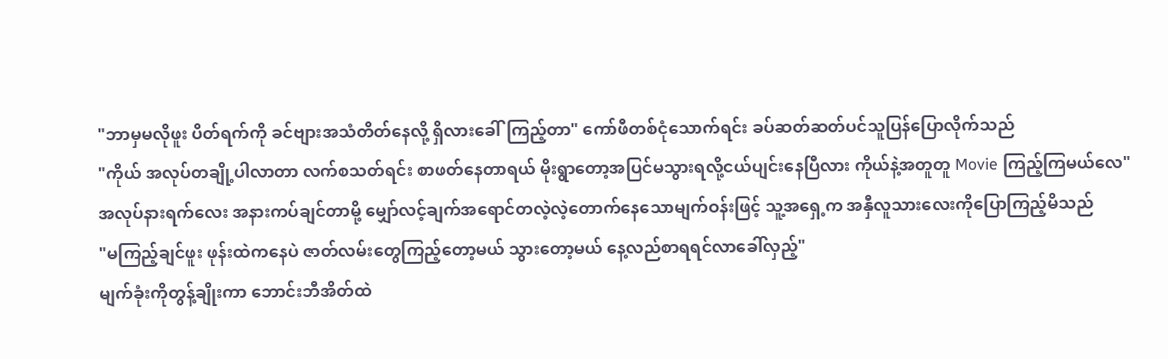"ဘာမှမလိုဖူး ပိတ်ရက်ကို ခင်ဗျားအသံတိတ်နေလို့ ရှိလားခေါ်ကြည့်တာ" ကော်ဖီတစ်ငုံသောက်ရင်း ခပ်ဆတ်ဆတ်ပင်သူပြန်ပြောလိုက်သည်
"ကိုယ် အလုပ်တချို့ပါလာတာ လက်စသတ်ရင်း စာဖတ်နေတာရယ် မိုးရွာတော့အပြင်မသွားရလို့ငယ်ပျင်းနေပြီလား ကိုယ်နဲ့အတူတူ Movie ကြည့်ကြမယ်လေ"
အလုပ်နားရက်လေး အနားကပ်ချင်တာမို့ မျှော်လင့်ချက်အရောင်တလဲ့လဲ့တောက်နေသောမျက်ဝန်းဖြင့် သူ့အရှေ့က အနှီလူသားလေးကိုပြောကြည့်မိသည်
"မကြည့်ချင်ဖူး ဖုန်းထဲကနေပဲ ဇာတ်လမ်းတွေကြည့်တော့မယ် သွားတော့မယ် နေ့လည်စာရရင်လာခေါ်လှည့်"
မျက်ခုံးကိုတွန့်ချိုးကာ ဘောင်းဘီအိတ်ထဲ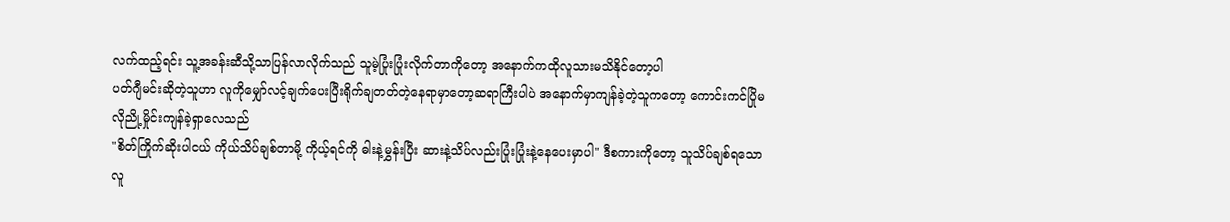လက်ထည့်ရင်း သူ့အခန်းဆီသို့သာပြန်လာလိုက်သည် သူမဲ့ပြုံးပြုံးလိုက်တာကိုတော့ အနောက်ကထိုလူသားမသိနိုင်တော့ပါ
ပတ်ဂျီမင်းဆိုတဲ့သူဟာ လူကိုမျှော်လင့်ချက်ပေးပြီးရိုက်ချတတ်တဲ့နေရာမှာတော့ဆရာကြီးပါပဲ အနောက်မှာကျန်ခဲ့တဲ့သူကတော့ ကောင်းကင်ပြိုမလိုညို့မှိုင်းကျန်ခဲ့ရှာလေသည်
"စိတ်ကြိုက်ဆိုးပါငယ် ကိုယ်သိပ်ချစ်တာမို့ ကိုယ့်ရင်ကို ဓါးနဲ့မွှန်းပြီး ဆားနဲ့သိပ်လည်းပြုံးပြုံးနဲ့နေပေးမှာပါ" ဒီစကားကိုတော့ သူသိပ်ချစ်ရသော လူ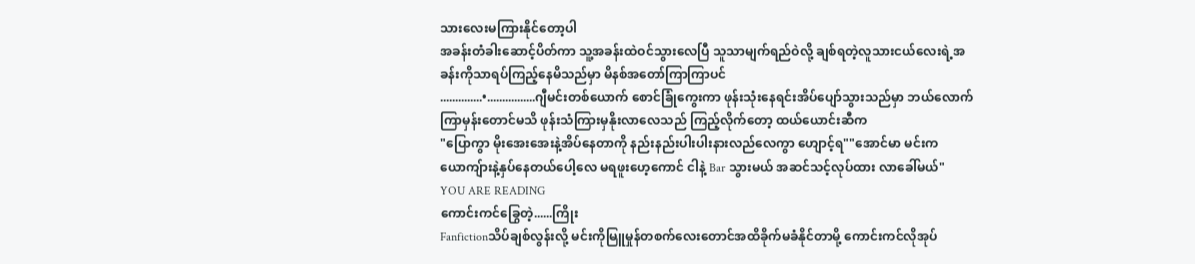သားလေးမကြားနိုင်တော့ပါ
အခန်းတံခါးဆောင့်ပိတ်ကာ သူ့အခန်းထဲဝင်သွားလေပြီ သူသာမျက်ရည်ဝဲလို့ ချစ်ရတဲ့လူသားငယ်လေးရဲ့အခန်းကိုသာရပ်ကြည့်နေမိသည်မှာ မိနစ်အတော်ကြာကြာပင်
..............•................ဂျီမင်းတစ်ယောက် စောင်ခြုံကွေးကာ ဖုန်းသုံးနေရင်းအိပ်ပျော်သွားသည်မှာ ဘယ်လောက်ကြာမှန်းတောင်မသိ ဖုန်းသံကြားမှနိုးလာလေသည် ကြည့်လိုက်တော့ ထယ်ယောင်းဆီက
"ပြောကွာ မိုးအေးအေးနဲ့အိပ်နေတာကို နည်းနည်းပါးပါးနားလည်လေကွာ ဟျောင့်ရ""အောင်မာ မင်းက ယောကျ်ားနဲ့နှပ်နေတယ်ပေါ့လေ မရဖူးဟေ့ကောင် ငါနဲ့ Bar သွားမယ် အဆင်သင့်လုပ်ထား လာခေါ်မယ်"
YOU ARE READING
ကောင်းကင်ခြွေတဲ့......ကြိုး
Fanfictionသိပ်ချစ်လွန်းလို့ မင်းကိုမြူမှုန်တစက်လေးတောင်အထိခိုက်မခံနိုင်တာမို့ ကောင်းကင်လိုအုပ်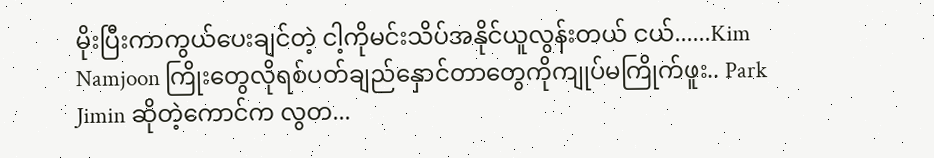မိုးပြီးကာကွယ်ပေးချင်တဲ့ ငါ့ကိုမင်းသိပ်အနိုင်ယူလွန်းတယ် ငယ်......Kim Namjoon ကြိုးတွေလိုရစ်ပတ်ချည်နှောင်တာတွေကိုကျုပ်မကြိုက်ဖူး.. Park Jimin ဆိုတဲ့ကောင်က လွတ...